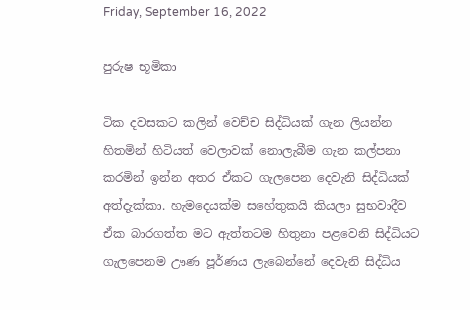Friday, September 16, 2022

පුරුෂ භූමිකා

ටික දවසකට කලින් වෙච්ච සිද්ධියක් ගැන ලියන්න හිතමින් හිටියත් වෙලාවක් නොලැබීම ගැන කල්පනා කරමින් ඉන්න අතර ඒකට ගැලපෙන දෙවැනි සිද්ධියක් අත්දැක්කා. හැමදෙයක්ම සහේතුකයි කියලා සුභවාදීව ඒක බාරගත්ත මට ඇත්තටම හිතුනා පළවෙනි සිද්ධියට ගැලපෙනම ඌණ පූර්ණය ලැබෙන්නේ දෙවැනි සිද්ධිය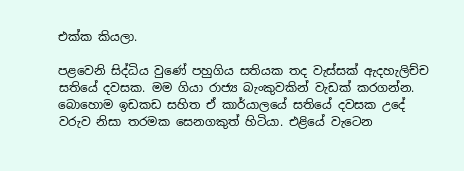එක්ක කියලා.

පළවෙනි සිද්ධිය වුණේ පහුගිය සතියක තද වැස්සක් ඇදහැලිච්ච සතියේ දවසක. මම ගියා රාජ්‍ය බැංකුවකින් වැඩක් කරගන්න. බොහොම ඉඩකඩ සහිත ඒ කාර්යාලයේ සතියේ දවසක උදේ වරුව නිසා තරමක සෙනගකුත් හිටියා. එළියේ වැටෙන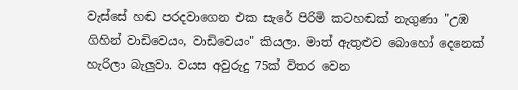වැස්සේ හඬ පරදවාගෙන එක සැරේ පිරිමි කටහඬක් නැගුණා "උඹ ගිහින් වාඩිවෙයං, වාඩිවෙයං" කියලා. මාත් ඇතුළුව බොහෝ දෙනෙක් හැරිලා බැලුවා. වයස අවුරුදු 75ක් විතර වෙන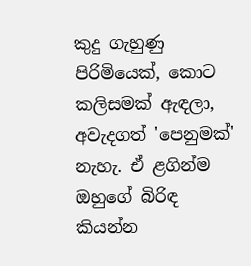කුදු ගැහුණු පිරිමියෙක්, කොට කලිසමක් ඇඳලා, අවැදගත් 'පෙනුමක්' නැහැ. ඒ ළගින්ම ඔහුගේ බිරිඳ කියන්න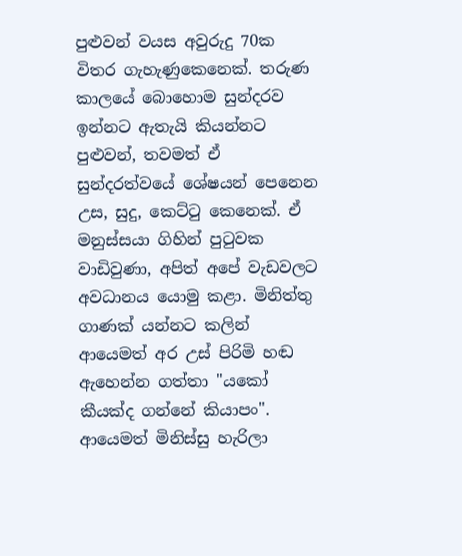පුළුවන් වයස අවුරුදු 70ක විතර ගැහැණුකෙනෙක්. තරුණ කාලයේ බොහොම සුන්දරව ඉන්නට ඇතැයි කියන්නට පුළුවන්, තවමත් ඒ සුන්දරත්වයේ ශේෂයන් පෙනෙන උස, සුදු, කෙට්ටු කෙනෙක්. ඒ මනුස්සයා ගිහින් පුටුවක වාඩිවුණා, අපිත් අපේ වැඩවලට අවධානය යොමු කළා. මිනිත්තු ගාණක් යන්නට කලින් ආයෙමත් අර උස් පිරිමි හඬ ඇහෙන්න ගත්තා "යකෝ කීයක්ද ගන්නේ කියාපං". ආයෙමත් මිනිස්සු හැරිලා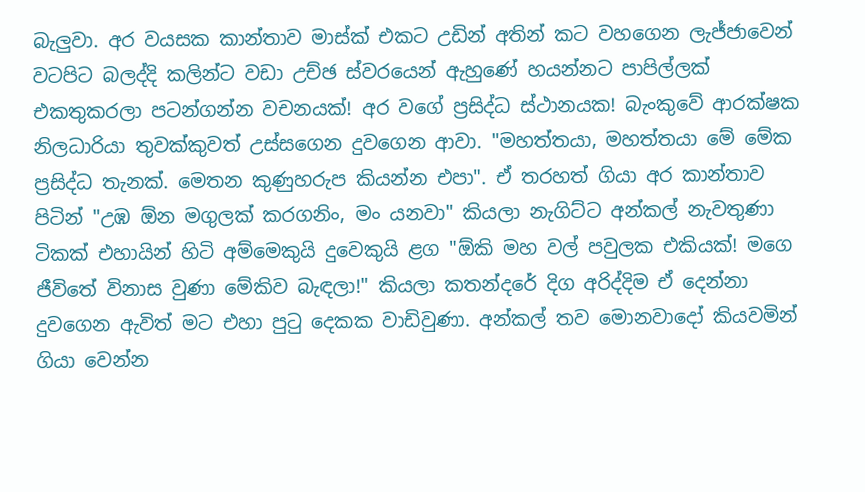බැලුවා. අර වයසක කාන්තාව මාස්ක් එකට උඩින් අතින් කට වහගෙන ලැජ්ජාවෙන් වටපිට බලද්දි කලින්ට වඩා උච්ඡ ස්වරයෙන් ඇහුණේ හයන්නට පාපිල්ලක් එකතුකරලා පටන්ගන්න වචනයක්! අර වගේ ප්‍රසිද්ධ ස්ථානයක! බැංකුවේ ආරක්ෂක නිලධාරියා තුවක්කුවත් උස්සගෙන දුවගෙන ආවා. "මහත්තයා, මහත්තයා මේ මේක ප්‍රසිද්ධ තැනක්. මෙතන කුණුහරුප කියන්න එපා". ඒ තරහත් ගියා අර කාන්තාව පිටින් "උඹ ඕන මගුලක් කරගනිං, මං යනවා" කියලා නැගිට්ට අන්කල් නැවතුණා ටිකක් එහායින් හිටි අම්මෙකුයි දුවෙකුයි ළග "ඕකි මහ වල් පවුලක එකියක්! මගෙ ජීවිතේ විනාස වුණා මේකිව බැඳලා!" කියලා කතන්දරේ දිග අරිද්දිම ඒ දෙන්නා දුවගෙන ඇවිත් මට එහා පුටු දෙකක වාඩිවුණා. අන්කල් තව මොනවාදෝ කියවමින් ගියා වෙන්න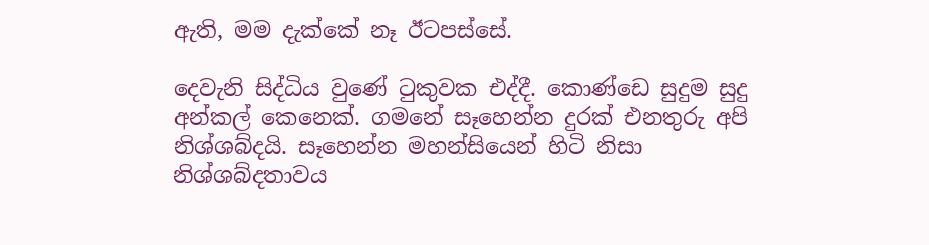ඇති, මම දැක්කේ නෑ ඊටපස්සේ.

දෙවැනි සිද්ධිය වුණේ ටුකුවක එද්දී. කොණ්ඩෙ සුදුම සුදු අන්කල් කෙනෙක්. ගමනේ සෑහෙන්න දුරක් එනතුරු අපි නිශ්ශබ්දයි. සෑහෙන්න මහන්සියෙන් හිටි නිසා නිශ්ශබ්දතාවය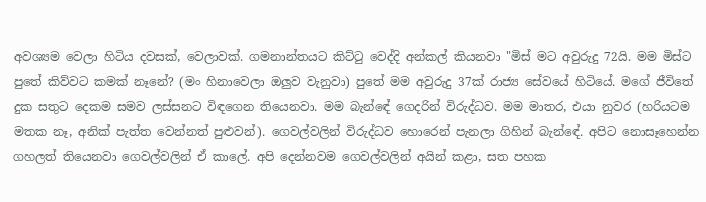අවශ්‍යම වෙලා හිටිය දවසක්, වෙලාවක්. ගමනාන්තයට කිට්ටු වෙද්දි අන්කල් කියනවා "මිස් මට අවුරුදු 72යි. මම මිස්ට පුතේ කිව්වට කමක් නෑනේ? (මං හිනාවෙලා ඔලුව වැනුවා) පුතේ මම අවුරුදු 37ක් රාජ්‍ය සේවයේ හිටියේ. මගේ ජීවිතේ දුක සතුට දෙකම සමව ලස්සනට විඳගෙන තියෙනවා. මම බැන්ඳේ ගෙදරින් විරුද්ධව. මම මාතර, එයා නුවර (හරියටම මතක නෑ, අනික් පැත්ත වෙන්නත් පුළුවන්). ගෙවල්වලින් විරුද්ධව හොරෙන් පැනලා ගිහින් බැන්ඳේ. අපිට නොසෑහෙන්න ගහලත් තියෙනවා ගෙවල්වලින් ඒ කාලේ. අපි දෙන්නවම ගෙවල්වලින් අයින් කළා, සත පහක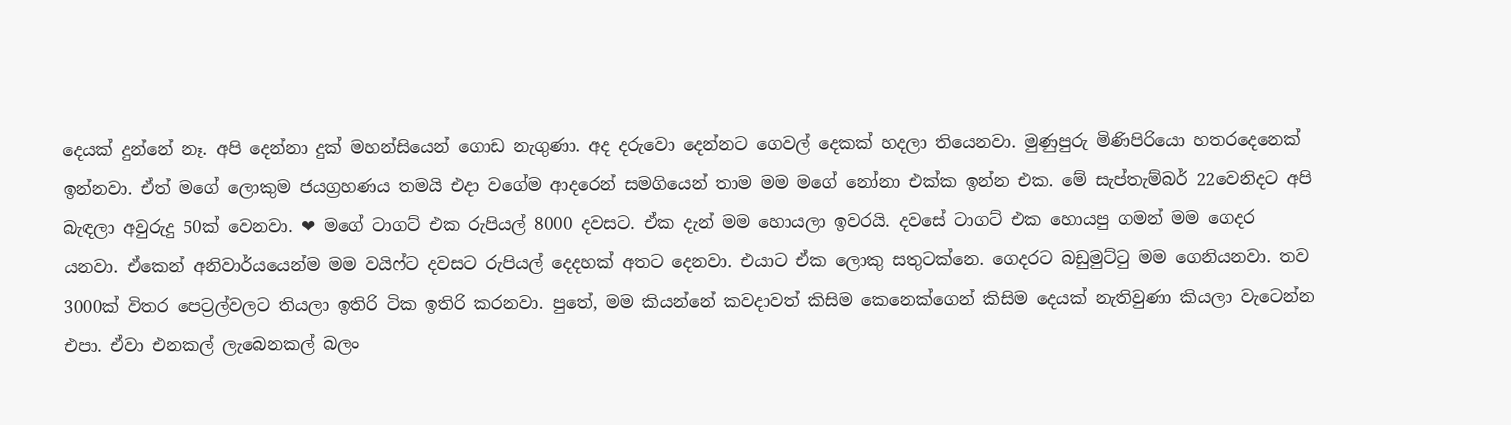දෙයක් දුන්නේ නෑ. අපි දෙන්නා දුක් මහන්සියෙන් ගොඩ නැගුණා. අද දරුවො දෙන්නට ගෙවල් දෙකක් හදලා තියෙනවා. මුණුපුරු මිණිපිරියො හතරදෙනෙක් ඉන්නවා. ඒත් මගේ ලොකුම ජයග්‍රහණය තමයි එදා වගේම ආදරෙන් සමගියෙන් තාම මම මගේ නෝනා එක්ක ඉන්න එක. මේ සැප්තැම්බර් 22වෙනිදට අපි බැඳලා අවුරුදු 50ක් වෙනවා. ❤ මගේ ටාගට් එක රුපියල් 8000 දවසට. ඒක දැන් මම හොයලා ඉවරයි. දවසේ ටාගට් එක හොයපු ගමන් මම ගෙදර යනවා. ඒකෙන් අනිවාර්යයෙන්ම මම වයිෆ්ට දවසට රුපියල් දෙදහක් අතට දෙනවා. එයාට ඒක ලොකු සතුටක්නෙ. ගෙදරට බඩුමුට්ටු මම ගෙනියනවා. තව 3000ක් විතර පෙට්‍රල්වලට තියලා ඉතිරි ටික ඉතිරි කරනවා. පුතේ, මම කියන්නේ කවදාවත් කිසිම කෙනෙක්ගෙන් කිසිම දෙයක් නැතිවුණා කියලා වැටෙන්න එපා. ඒවා එනකල් ලැබෙනකල් බලං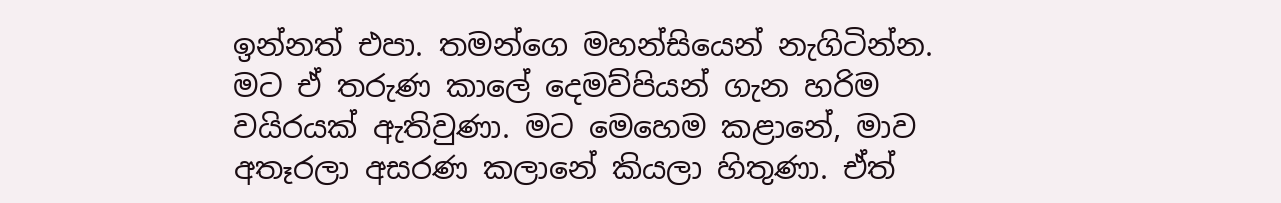ඉන්නත් එපා. තමන්ගෙ මහන්සියෙන් නැගිටින්න. මට ඒ තරුණ කාලේ දෙමව්පියන් ගැන හරිම වයිරයක් ඇතිවුණා. මට මෙහෙම කළානේ, මාව අතෑරලා අසරණ කලානේ කියලා හිතුණා. ඒත්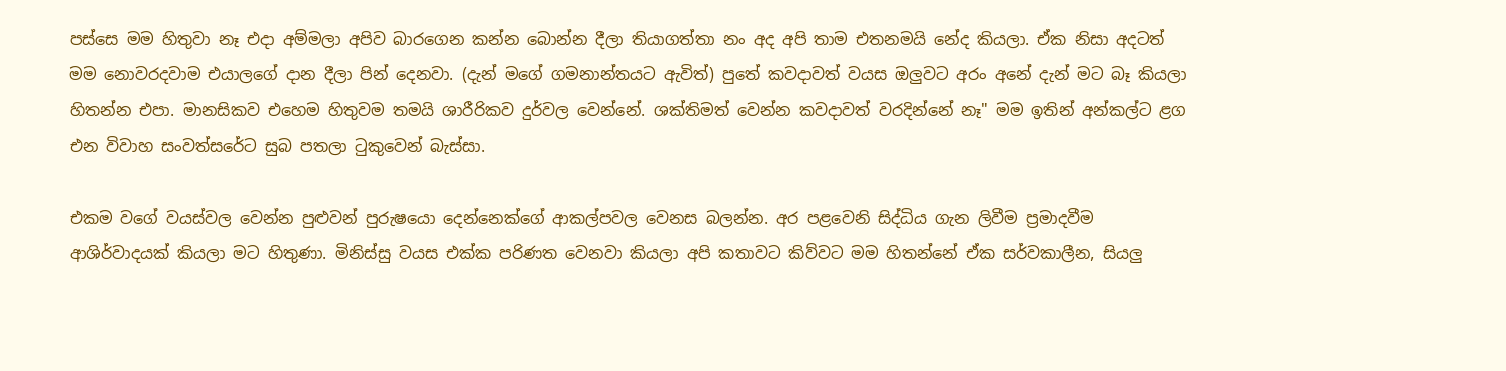පස්සෙ මම හිතුවා නෑ එදා අම්මලා අපිව බාරගෙන කන්න බොන්න දීලා තියාගත්තා නං අද අපි තාම එතනමයි නේද කියලා. ඒක නිසා අදටත් මම නොවරදවාම එයාලගේ දාන දීලා පින් දෙනවා. (දැන් මගේ ගමනාන්තයට ඇවිත්) පුතේ කවදාවත් වයස ඔලුවට අරං අනේ දැන් මට බෑ කියලා හිතන්න එපා. මානසිකව එහෙම හිතුවම තමයි ශාරීරිකව දුර්වල වෙන්නේ. ශක්තිමත් වෙන්න කවදාවත් වරදින්නේ නෑ" මම ඉතින් අන්කල්ට ළග එන විවාහ සංවත්සරේට සුබ පතලා ටුකුවෙන් බැස්සා.

එකම වගේ වයස්වල වෙන්න පුළුවන් පුරුෂයො දෙන්නෙක්ගේ ආකල්පවල වෙනස බලන්න. අර පළවෙනි සිද්ධිය ගැන ලිවීම ප්‍රමාදවීම ආශිර්වාදයක් කියලා මට හිතුණා. මිනිස්සු වයස එක්ක පරිණත වෙනවා කියලා අපි කතාවට කිව්වට මම හිතන්නේ ඒක සර්වකාලීන, සියලු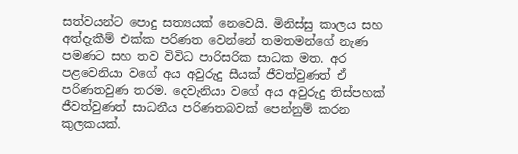සත්වයන්ට පොදු සත්‍යයක් නෙවෙයි. මිනිස්සු කාලය සහ අත්දැකීම් එක්ක පරිණත වෙන්නේ තමතමන්ගේ නැණ පමණට සහ තව විවිධ පාරිසරික සාධක මත. අර පළවෙනියා වගේ අය අවුරුදු සීයක් ජීවත්වුණත් ඒ පරිණතවුණ තරම. දෙවැනියා වගේ අය අවුරුදු තිස්පහක් ජීවත්වුණත් සාධනීය පරිණතබවක් පෙන්නුම් කරන කුලකයක්.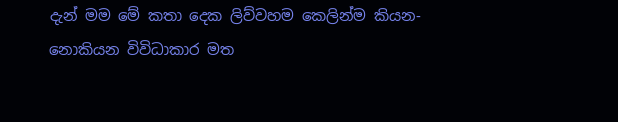දැන් මම මේ කතා දෙක ලිව්වහම කෙලින්ම කියන-නොකියන විවිධාකාර මත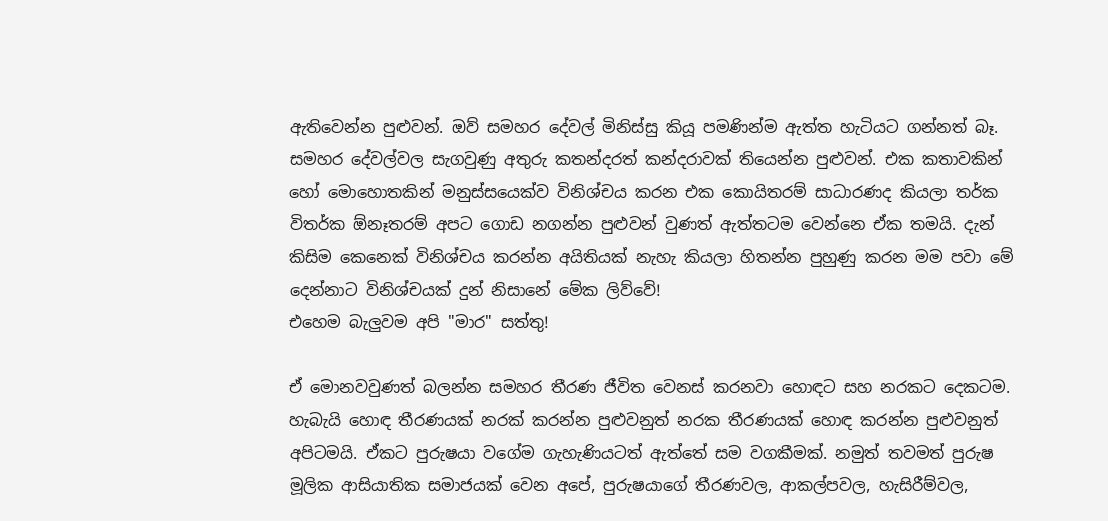ඇතිවෙන්න පුළුවන්. ඔව් සමහර දේවල් මිනිස්සු කියූ පමණින්ම ඇත්ත හැටියට ගන්නත් බෑ. සමහර දේවල්වල සැගවුණු අතුරු කතන්දරත් කන්දරාවක් තියෙන්න පුළුවන්. එක කතාවකින් හෝ මොහොතකින් මනුස්සයෙක්ව විනිශ්චය කරන එක කොයිතරම් සාධාරණද කියලා තර්ක විතර්ක ඕනෑතරම් අපට ගොඩ නගන්න පුළුවන් වුණත් ඇත්තටම වෙන්නෙ ඒක තමයි. දැන් කිසිම කෙනෙක් විනිශ්චය කරන්න අයිතියක් නැහැ කියලා හිතන්න පුහුණු කරන මම පවා මේ දෙන්නාට විනිශ්චයක් දුන් නිසානේ මේක ලිව්වේ!
එහෙම බැලුවම අපි "මාර" සත්තු!

ඒ මොනවවුණත් බලන්න සමහර තීරණ ජීවිත වෙනස් කරනවා හොඳට සහ නරකට දෙකටම. හැබැයි හොඳ තීරණයක් නරක් කරන්න පුළුවනුත් නරක තීරණයක් හොඳ කරන්න පුළුවනුත් අපිටමයි. ඒකට පුරුෂයා වගේම ගැහැණියටත් ඇත්තේ සම වගකීමක්. නමුත් තවමත් පුරුෂ මූලික ආසියාතික සමාජයක් වෙන අපේ, පුරුෂයාගේ තීරණවල, ආකල්පවල, හැසිරීම්වල,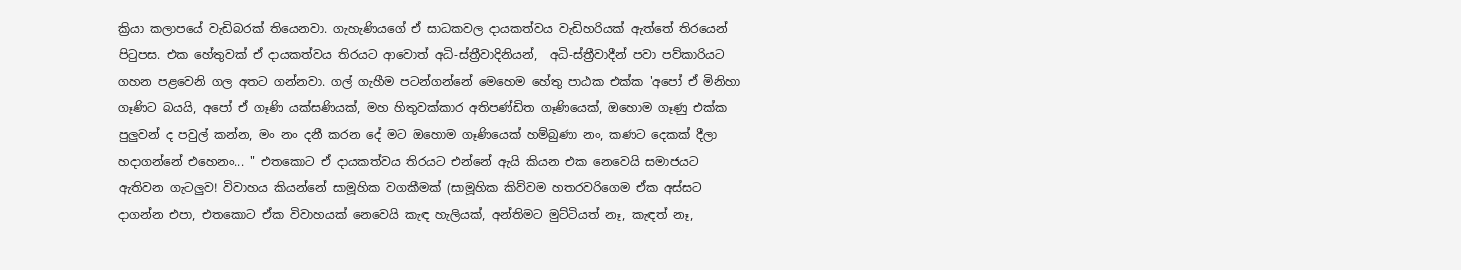ක්‍රියා කලාපයේ වැඩිබරක් තියෙනවා. ගැහැණියගේ ඒ සාධකවල දායකත්වය වැඩිහරියක් ඇත්තේ තිරයෙන් පිටුපස. එක හේතුවක් ඒ දායකත්වය තිරයට ආවොත් අධි-ස්ත්‍රීවාදිනියන්,  අධි-ස්ත්‍රීවාදීන් පවා පව්කාරියට ගහන පළවෙනි ගල අතට ගන්නවා. ගල් ගැහීම පටන්ගන්නේ මෙහෙම හේතු පාඨක එක්ක 'අපෝ ඒ මිනිහා ගෑණිට බයයි, අපෝ ඒ ගෑණි යක්සණියක්, මහ හිතුවක්කාර අතිපණ්ඩිත ගෑණියෙක්, ඔහොම ගෑණු එක්ක පුලුවන් ද පවුල් කන්න, මං නං දනී කරන දේ මට ඔහොම ගෑණියෙක් හම්බුණා නං, කණට දෙකක් දීලා හදාගන්නේ එහෙනං... " එතකොට ඒ දායකත්වය තිරයට එන්නේ ඇයි කියන එක නෙවෙයි සමාජයට ඇතිවන ගැටලුව! විවාහය කියන්නේ සාමූහික වගකීමක් (සාමූහික කිව්වම හතරවරිගෙම ඒක අස්සට දාගන්න එපා, එතකොට ඒක විවාහයක් නෙවෙයි කැඳ හැලියක්, අන්තිමට මුට්ටියත් නෑ, කැඳත් නෑ,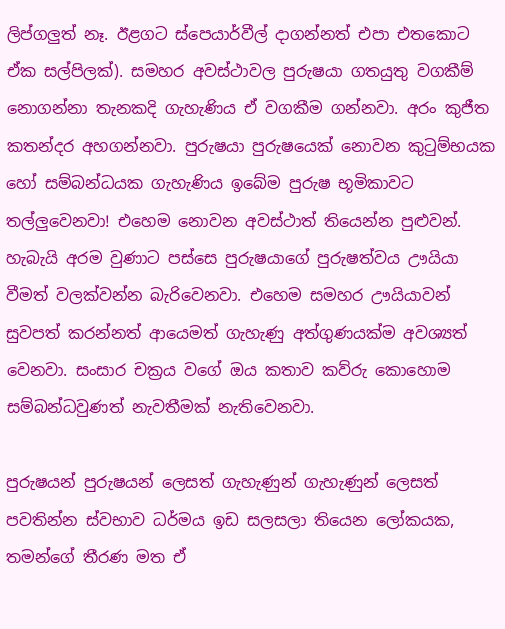ලිප්ගලුත් නෑ. ඊළගට ස්පෙයාර්වීල් දාගන්නත් එපා එතකොට ඒක සල්පිලක්). සමහර අවස්ථාවල පුරුෂයා ගතයුතු වගකීම් නොගන්නා තැනකදි ගැහැණිය ඒ වගකීම ගන්නවා. අරං කුජීත කතන්දර අහගන්නවා. පුරුෂයා පුරුෂයෙක් නොවන කුටුම්භයක හෝ සම්බන්ධයක ගැහැණිය ඉබේම පුරුෂ භූමිකාවට තල්ලුවෙනවා! එහෙම නොවන අවස්ථාත් තියෙන්න පුළුවන්. හැබැයි අරම වුණාට පස්සෙ පුරුෂයාගේ පුරුෂත්වය ඌයියා වීමත් වලක්වන්න බැරිවෙනවා. එහෙම සමහර ඌයියාවන් සුවපත් කරන්නත් ආයෙමත් ගැහැණු අත්ගුණයක්ම අවශ්‍යත් වෙනවා. සංසාර චක්‍රය වගේ ඔය කතාව කව්රු කොහොම සම්බන්ධවුණත් නැවතීමක් නැතිවෙනවා.

පුරුෂයන් පුරුෂයන් ලෙසත් ගැහැණුන් ගැහැණුන් ලෙසත් පවතින්න ස්වභාව ධර්මය ඉඩ සලසලා තියෙන ලෝකයක, තමන්ගේ තීරණ මත ඒ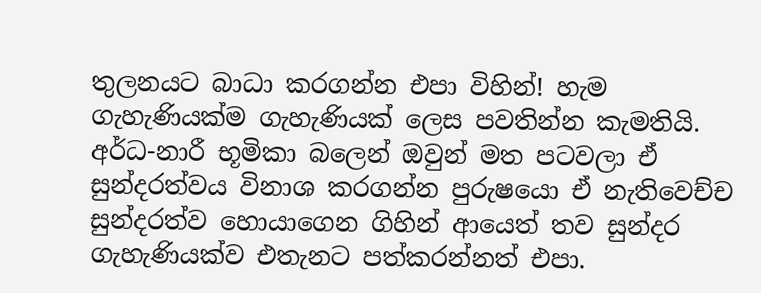තුලනයට බාධා කරගන්න එපා විහින්! හැම ගැහැණියක්ම ගැහැණියක් ලෙස පවතින්න කැමතියි. අර්ධ-නාරී භූමිකා බලෙන් ඔවුන් මත පටවලා ඒ සුන්දරත්වය විනාශ කරගන්න පුරුෂයො ඒ නැතිවෙච්ච සුන්දරත්ව හොයාගෙන ගිහින් ආයෙත් තව සුන්දර ගැහැණියක්ව එතැනට පත්කරන්නත් එපා.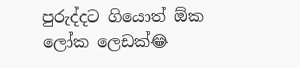පුරුද්දට ගියොත් ඕක ලෝක ලෙඩක්😂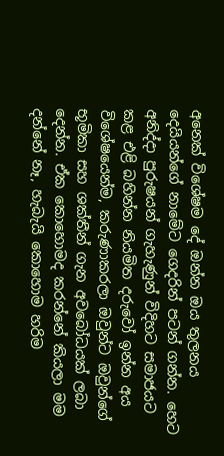අනෙක් විශේෂම දේ ඔන්න ඔය තුලනය දෙයියන්ගේ නාමේට ගෙදරින් පටන් ගන්න. හෙට අනිද්දා පුරුෂයන් ගැහැණුන් විදිහට සමාජයට කළ එළි බහින්න නියමිත දරුවෝ ඉන්න අය විශේෂයෙන්ම, කරුණාකරලා ඔවුන්ට ඔවුන්ගේ භූමිකා සහ ශක්තීන් ගැන අවබෝධයක් ලබා දෙන්න. ඒක කොහොමද කරන්නේ කියලා මම දන්නේ නෑ, හැබැයි කොහොම හරිම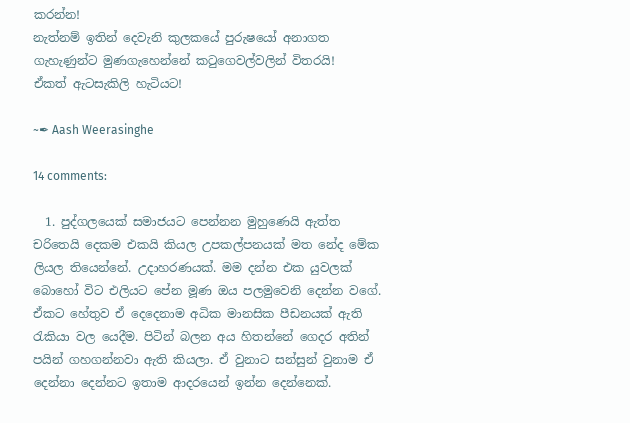කරන්න!
නැත්නම් ඉතින් දෙවැනි කුලකයේ පුරුෂයෝ අනාගත ගැහැණුන්ට මුණගැහෙන්නේ කටුගෙවල්වලින් විතරයි!
ඒකත් ඇටසැකිලි හැටියට!

~✒ Aash Weerasinghe

14 comments:

  1. පුද්ගලයෙක් සමාජයට පෙන්නන මුහුණෙයි ඇත්ත චරිතෙයි දෙකම එකයි කියල උපකල්පනයක් මත නේද මේක ලියල තියෙන්නේ. උදාහරණයක්. මම දන්න එක යුවලක් බොහෝ විට එලියට පේන මූණ ඔය පලමුවෙනි දෙන්න වගේ. ඒකට හේතුව ඒ දෙදෙනාම අධික මානසික පීඩනයක් ඇති රැකියා වල යෙදීම. පිටින් බලන අය හිතන්නේ ගෙදර අතින් පයින් ගහගන්නවා ඇති කියලා. ඒ වුනාට සන්සුන් වුනාම ඒ දෙන්නා දෙන්නට ඉතාම ආදරයෙන් ඉන්න දෙන්නෙක්.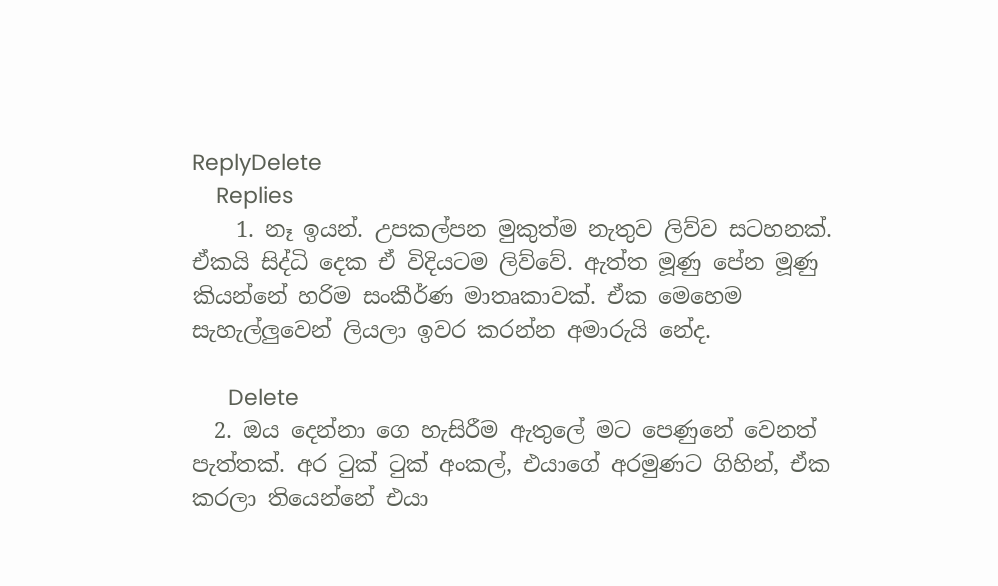ReplyDelete
    Replies
    1. නෑ ඉයන්. උපකල්පන මුකුත්ම නැතුව ලිව්ව සටහනක්. ඒකයි සිද්ධි දෙක ඒ විදියටම ලිව්වේ. ඇත්ත මූණු පේන මූණු කියන්නේ හරිම සංකීර්ණ මාතෘකාවක්. ඒක මෙහෙම සැහැල්ලුවෙන් ලියලා ඉවර කරන්න අමාරුයි නේද.

      Delete
  2. ඔය දෙන්නා ගෙ හැසිරීම ඇතුලේ මට පෙණුනේ වෙනත් පැත්තක්. අර ටුක් ටුක් අංකල්, එයාගේ අරමුණට ගිහින්, ඒක කරලා තියෙන්නේ එයා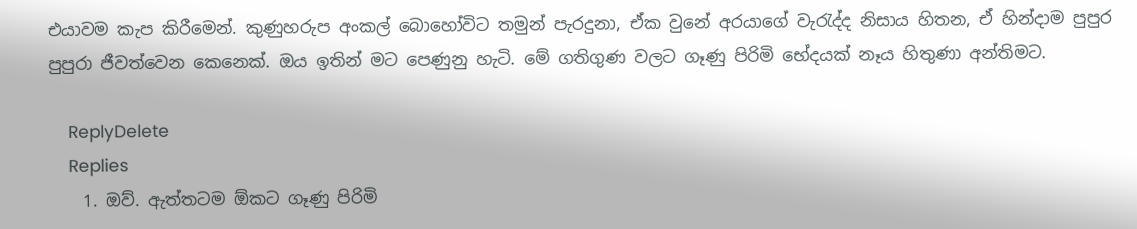එයාවම කැප කිරීමෙන්. කුණුහරුප අංකල් බොහෝවිට තමුන් පැරදුනා, ඒක වුනේ අරයාගේ වැරැද්ද නිසාය හිතන, ඒ හින්දාම පුපුර පුපුරා ජීවත්වෙන කෙනෙක්. ඔය ඉතින් මට පෙණුනු හැටි. මේ ගතිගුණ වලට ගෑණු පිරිමි භේදයක් නෑය හිතුණා අන්තිමට.

    ReplyDelete
    Replies
    1. ඔව්. ඇත්තටම ඕකට ගෑණු පිරිමි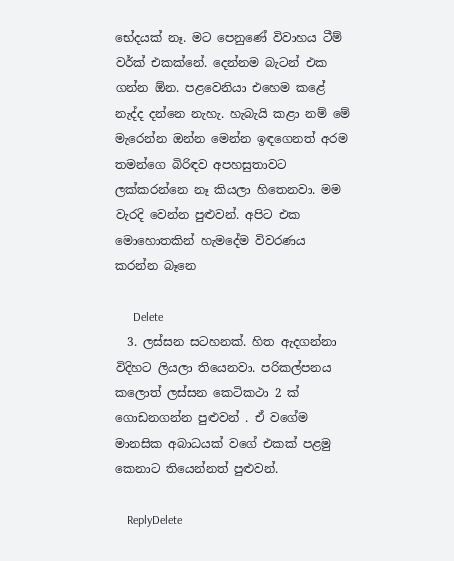භේදයක් නෑ. මට පෙනුණේ විවාහය ටීම් වර්ක් එකක්නේ. දෙන්නම බැටන් එක ගන්න ඕන. පළවෙනියා එහෙම කළේ නැද්ද දන්නෙ නැහැ. හැබැයි කළා නම් මේ මැරෙන්න ඔන්න මෙන්න ඉඳගෙනත් අරම තමන්ගෙ බිරිඳව අපහසුතාවට ලක්කරන්නෙ නෑ කියලා හිතෙනවා. මම වැරදි වෙන්න පුළුවන්. අපිට එක මොහොතකින් හැමදේම විවරණය කරන්න බෑනෙ

      Delete
  3. ලස්සන සටහනක්. හිත ඇදගන්නා විදිහට ලියලා තියෙනවා. පරිකල්පනය කලොත් ලස්සන කෙටිකථා 2 ක් ගොඩනගන්න පුළුවන් . ඒ වගේම මානසික අබාධයක් වගේ එකක් පළමු කෙනාට තියෙන්නත් පුළුවන්.

    ReplyDelete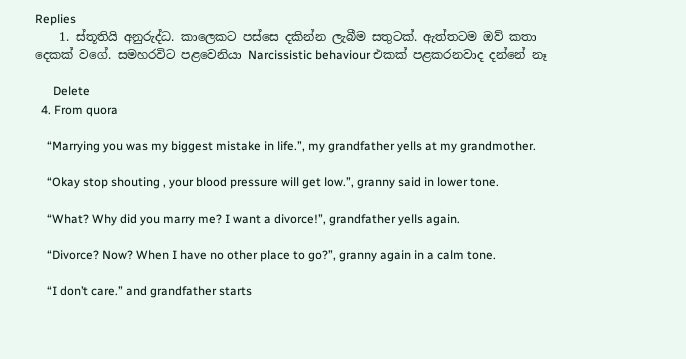Replies
    1. ස්තූතියි අනුරුද්ධ. කාලෙකට පස්සෙ දකින්න ලැබීම සතුටක්. ඇත්තටම ඔව් කතා දෙකක් වගේ. සමහරවිට පළවෙනියා Narcissistic behaviour එකක් පළකරනවාද දන්නේ නෑ

      Delete
  4. From quora

    “Marrying you was my biggest mistake in life.”, my grandfather yells at my grandmother.

    “Okay stop shouting , your blood pressure will get low.”, granny said in lower tone.

    “What? Why did you marry me? I want a divorce!”, grandfather yells again.

    “Divorce? Now? When I have no other place to go?”, granny again in a calm tone.

    “I don’t care.” and grandfather starts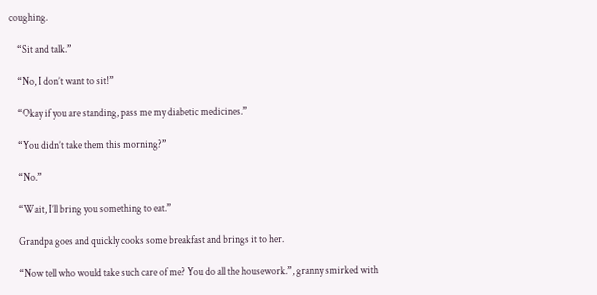coughing.

    “Sit and talk.”

    “No, I don’t want to sit!”

    “Okay if you are standing, pass me my diabetic medicines.”

    “You didn’t take them this morning?”

    “No.”

    “Wait, I’ll bring you something to eat.”

    Grandpa goes and quickly cooks some breakfast and brings it to her.

    “Now tell who would take such care of me? You do all the housework.”, granny smirked with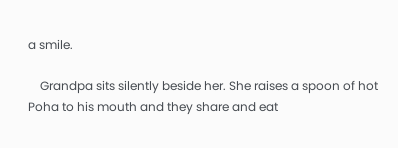a smile.

    Grandpa sits silently beside her. She raises a spoon of hot Poha to his mouth and they share and eat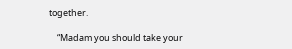together.

    “Madam you should take your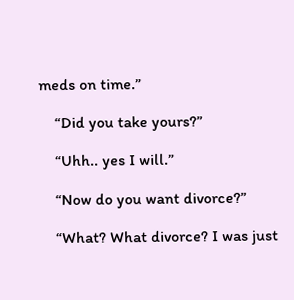meds on time.”

    “Did you take yours?”

    “Uhh.. yes I will.”

    “Now do you want divorce?”

    “What? What divorce? I was just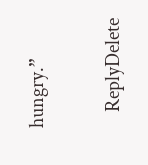hungry.”

    ReplyDelete